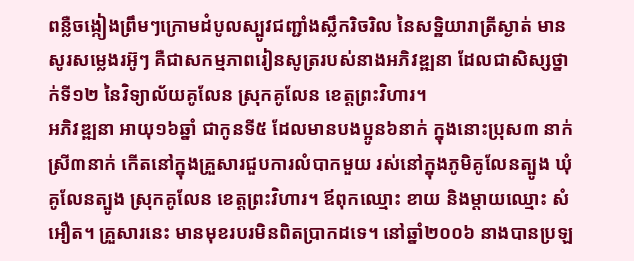ពន្លឺចង្កៀងព្រឹមៗក្រោមដំបូលស្បូវជញ្ជាំងស្លឹករិចរិល នៃសទ្ឋិយារាត្រីស្ងាត់ មានសូរសម្លេងរអ៊ូៗ គឺជាសកម្មភាពរៀនសូត្ររបស់នាងអភិវឌ្ឍនា ដែលជាសិស្សថ្នាក់ទី១២ នៃវិទ្យាល័យគូលែន ស្រុកគូលែន ខេត្តព្រះវិហារ។
អភិវឌ្ឍនា អាយុ១៦ឆ្នាំ ជាកូនទី៥ ដែលមានបងប្អូន៦នាក់ ក្នុងនោះប្រុស៣ នាក់ ស្រី៣នាក់ កើតនៅក្នុងគ្រួសារជួបការលំបាកមួយ រស់នៅក្នុងភូមិគូលែនត្បូង ឃុំគូលែនត្បូង ស្រុកគូលែន ខេត្តព្រះវិហារ។ ឪពុកឈ្មោះ ខាយ និងម្តាយឈ្មោះ សំអឿត។ គ្រួសារនេះ មានមុខរបរមិនពិតប្រាកដទេ។ នៅឆ្នាំ២០០៦ នាងបានប្រឡ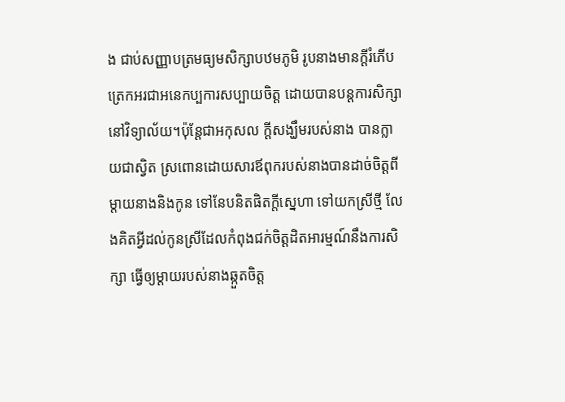ង ជាប់សញ្ញាបត្រមធ្យមសិក្សាបឋមភូមិ រូបនាងមានក្តីរំភើប ត្រេកអរជាអនេកប្បការសប្បាយចិត្ត ដោយបានបន្តការសិក្សានៅវិទ្យាល័យ។ប៉ុន្តែជាអកុសល ក្តីសង្ឃឹមរបស់នាង បានក្លាយជាស្វិត ស្រពោនដោយសារឪពុករបស់នាងបានដាច់ចិត្តពីម្តាយនាងនិងកូន ទៅនែបនិតផិតក្តីស្នេហា ទៅយកស្រីថ្មី លែងគិតអ្វីដល់កូនស្រីដែលកំពុងជក់ចិត្តដិតអារម្មណ៍នឹងការសិក្សា ធ្វើឲ្យម្តាយរបស់នាងឆ្កួតចិត្ត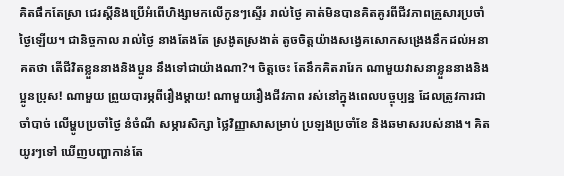គិតផឹកតែស្រា ជេរស្តីនិងប្រើអំពើហិង្សាមកលើកូនៗស្ទើរ រាល់ថ្ងៃ គាត់មិនបានគិតគូរពីជីវភាពគ្រួសារប្រចាំថ្ងៃឡើយ។ ជានិច្ចកាល រាល់ថ្ងៃ នាងតែងតែ ស្រងូតស្រងាត់ តូចចិត្តយ៉ាងសង្វេគសោកសង្រេងនឹកដល់អនាគតថា តើជីវិតខ្លួននាងនិងប្អូន នឹងទៅជាយ៉ាងណា?។ ចិត្តចេះ តែនឹកគិតរារែក ណាមួយវាសនាខ្លួននាងនិងប្អូនប្រុស! ណាមួយ ព្រួយបារម្ភពីរឿងម្តាយ! ណាមួយរឿងជីវភាព រស់នៅក្នុងពេលបច្ចុប្បន្ន ដែលត្រូវការជាចាំបាច់ លើម្ហូបប្រចាំថ្ងៃ នំចំណី សម្ភារសិក្សា ថ្លៃវិញ្ញាសាសម្រាប់ ប្រឡងប្រចាំខែ និងឆមាសរបស់នាង។ គិតយូរៗទៅ ឃើញបញ្ហាកាន់តែ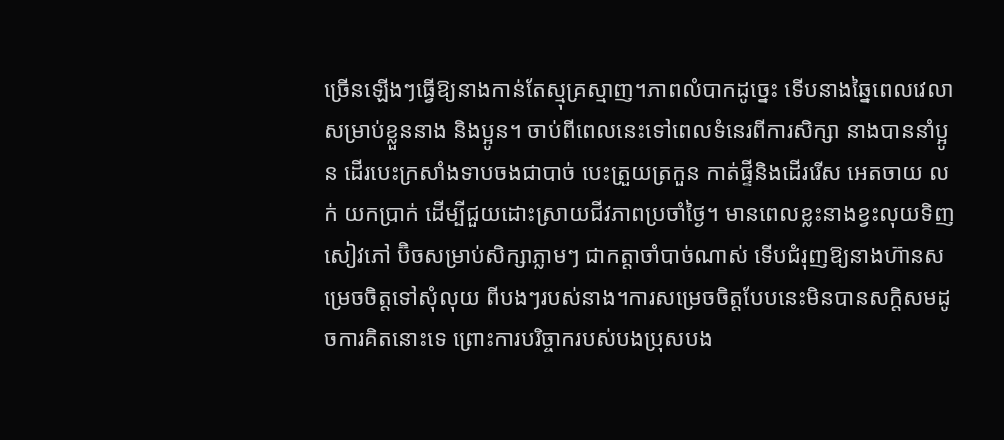ច្រើនឡើងៗធ្វើឱ្យនាងកាន់តែស្មុគ្រស្មាញ។ភាពលំបាកដូច្នេះ ទើបនាងឆ្នៃពេលវេលាសម្រាប់ខ្លួននាង និងប្អូន។ ចាប់ពីពេលនេះទៅពេលទំនេរពីការសិក្សា នាងបាននាំប្អូន ដើរបេះក្រសាំងទាបចងជាបាច់ បេះត្រួយត្រកួន កាត់ផ្ទីនិងដើររើស អេតចាយ លក់ យកប្រាក់ ដើម្បីជួយដោះស្រាយជីវភាពប្រចាំថ្ងៃ។ មានពេលខ្លះនាងខ្វះលុយទិញសៀវភៅ ប៊ិចសម្រាប់សិក្សាភ្លាមៗ ជាកត្តាចាំបាច់ណាស់ ទើបជំរុញឱ្យនាងហ៊ានសម្រេចចិត្តទៅសុំលុយ ពីបងៗរបស់នាង។ការសម្រេចចិត្តបែបនេះមិនបានសក្តិសមដូចការគិតនោះទេ ព្រោះការបរិច្ចាករបស់បងប្រុសបង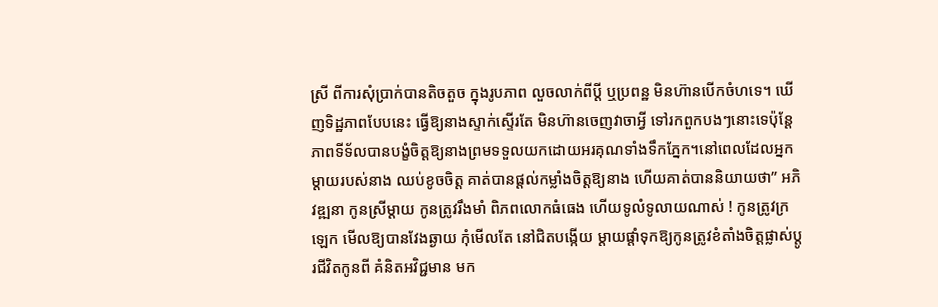ស្រី ពីការសុំប្រាក់បានតិចតួច ក្នុងរូបភាព លួចលាក់ពីប្តី ឬប្រពន្ឋ មិនហ៊ានបើកចំហទេ។ ឃើញទិដ្ឋភាពបែបនេះ ធ្វើឱ្យនាងស្ទាក់ស្ទើរតែ មិនហ៊ានចេញវាចាអ្វី ទៅរកពួកបងៗនោះទេប៉ុន្តែភាពទីទ័លបានបង្ខំចិត្តឱ្យនាងព្រមទទួលយកដោយអរគុណទាំងទឹកភ្នែក។នៅពេលដែលអ្នកម្តាយរបស់នាង ឈប់ខូចចិត្ត គាត់បានផ្តល់កម្លាំងចិត្តឱ្យនាង ហើយគាត់បាននិយាយថា” អភិវឌ្ឍនា កូនស្រីម្តាយ កូនត្រូវរឹងមាំ ពិភពលោកធំធេង ហើយទូលំទូលាយណាស់ ! កូនត្រូវក្រឡេក មើលឱ្យបានវែងឆ្ងាយ កុំមើលតែ នៅជិតបង្កើយ ម្តាយផ្តាំទុកឱ្យកូនត្រូវខំតាំងចិត្តផ្លាស់ប្តូរជីវិតកូនពី គំនិតអវិជ្ជមាន មក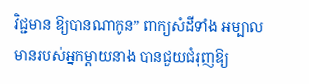វិជ្ជមាន ឱ្យបានណាកូន” ពាក្យសំដីទាំង អម្បាលមានរបស់អ្នកម្តាយនាង បានជួយជំរុញឱ្យ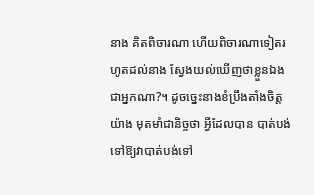នាង គិតពិចារណា ហើយពិចារណាទៀតរហូតដល់នាង ស្វែងយល់ឃើញថាខ្លួនឯងជាអ្នកណា?។ ដូចច្នេះនាងខំប្រឹងតាំងចិត្តយ៉ាង មុតមាំជានិច្ចថា អ្វីដែលបាន បាត់បង់ទៅឱ្យវាបាត់បង់ទៅ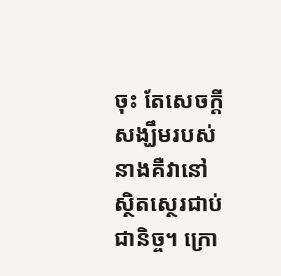ចុះ តែសេចក្តីសង្ឃឹមរបស់នាងគឺវានៅស្ថិតស្ថេរជាប់ជានិច្ច។ ក្រោ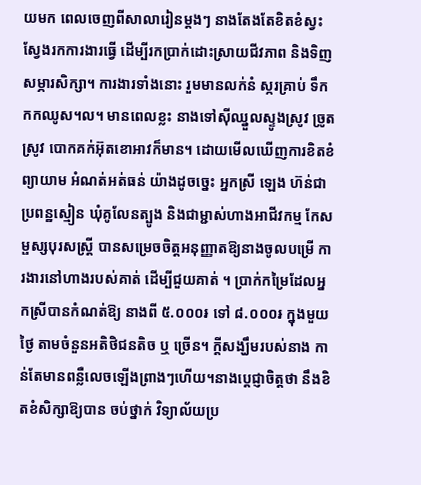យមក ពេលចេញពីសាលារៀនម្តងៗ នាងតែងតែខិតខំស្វះស្វែងរកការងារធ្វើ ដើម្បីរកប្រាក់ដោះស្រាយជីវភាព និងទិញសម្ភារសិក្សា។ ការងារទាំងនោះ រួមមានលក់នំ ស្ករគ្រាប់ ទឹកកកឈូស។ល។ មានពេលខ្លះ នាងទៅស៊ីឈ្នួលស្ទូងស្រូវ ច្រូតស្រូវ បោកគក់អ៊ុតខោអាវក៏មាន។ ដោយមើលឃើញការខិតខំ ព្យាយាម អំណត់អត់ធន់ យ៉ាងដូចច្នេះ អ្នកស្រី ឡេង ហ៊ន់ជាប្រពន្ឋស្មៀន ឃុំគូលែនត្បូង និងជាម្ជាស់ហាងអាជីវកម្ម កែសម្ផស្សបុរសស្ត្រី បានសម្រេចចិត្តអនុញ្ញាតឱ្យនាងចូលបម្រើ ការងារនៅហាងរបស់គាត់ ដើម្បីជួយគាត់ ។ ប្រាក់កម្រៃដែលអ្នកស្រីបានកំណត់ឱ្យ នាងពី ៥.០០០៛ ទៅ ៨.០០០៛ ក្នុងមួយថ្ងៃ តាមចំនួនអតិថិជនតិច ឬ ច្រើន។ ក្តីសង្ឃឹមរបស់នាង កាន់តែមានពន្លឺលេចឡើងព្រាងៗហើយ។នាងប្តេជ្ញាចិត្តថា នឹងខិតខំសិក្សាឱ្យបាន ចប់ថ្នាក់ វិទ្យាល័យប្រ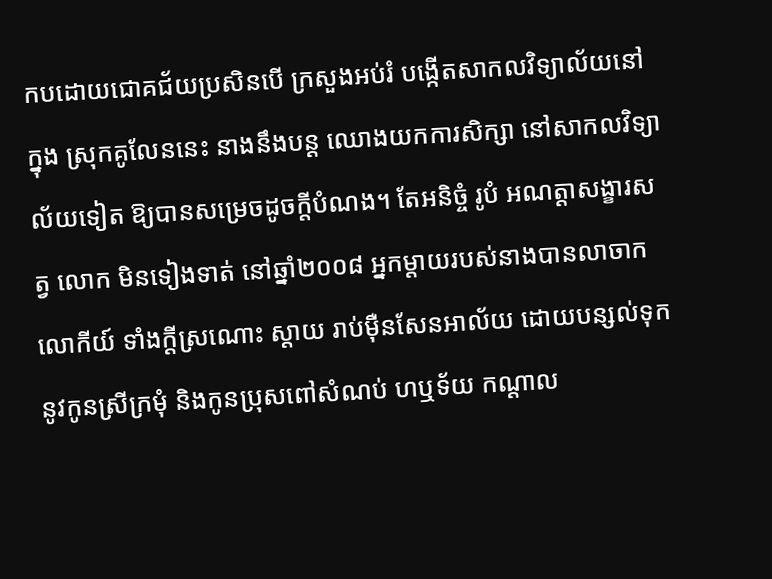កបដោយជោគជ័យប្រសិនបើ ក្រសួងអប់រំ បង្កើតសាកលវិទ្យាល័យនៅក្នុង ស្រុកគូលែននេះ នាងនឹងបន្ត ឈោងយកការសិក្សា នៅសាកលវិទ្យាល័យទៀត ឱ្យបានសម្រេចដូចក្តីបំណង។ តែអនិច្ចំ រូបំ អណត្តាសង្ខារសត្វ លោក មិនទៀងទាត់ នៅឆ្នាំ២០០៨ អ្នកម្តាយរបស់នាងបានលាចាកលោកីយ៍ ទាំងក្តីស្រណោះ ស្តាយ រាប់ម៉ឺនសែនអាល័យ ដោយបន្សល់ទុកនូវកូនស្រីក្រមុំ និងកូនប្រុសពៅសំណប់ ហឬទ័យ កណ្ដាល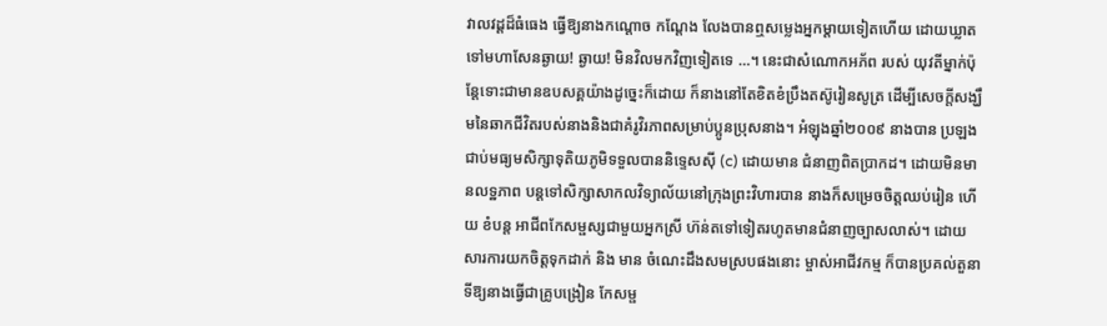វាលវដ្តដ៏ធំធេង ធ្វើឱ្យនាងកណ្ដោច កណ្ដែង លែងបានឮសម្លេងអ្នកម្តាយទៀតហើយ ដោយឃ្លាតទៅមហាសែនឆ្ងាយ! ឆ្ងាយ! មិនវិលមកវិញទៀតទេ …។ នេះជាសំណោកអភ័ព របស់ យុវតីម្នាក់ប៉ុន្តែទោះជាមានឧបសគ្គយ៉ាងដូច្នេះក៏ដោយ ក៏នាងនៅតែខិតខំប្រឹងតស៊ូរៀនសូត្រ ដើម្បីសេចក្តីសង្ឃឹមនៃឆាកជីវិតរបស់នាងនិងជាគំរូវិរភាពសម្រាប់ប្អូនប្រុសនាង។ អំឡុងឆ្នាំ២០០៩ នាងបាន ប្រឡងជាប់មធ្យមសិក្សាទុតិយភូមិទទួលបាននិទ្ទេសស៊ី (c) ដោយមាន ជំនាញពិតប្រាកដ។ ដោយមិនមានលទ្ឋភាព បន្តទៅសិក្សាសាកលវិទ្យាល័យនៅក្រុងព្រះវិហារបាន នាងក៏សម្រេចចិត្តឈប់រៀន ហើយ ខំបន្ត អាជីពកែសម្ផស្សជាមួយអ្នកស្រី ហ៊ន់តទៅទៀតរហូតមានជំនាញច្បាសលាស់។ ដោយសារការយកចិត្តទុកដាក់ និង មាន ចំណេះដឹងសមស្របផងនោះ ម្ចាស់អាជីវកម្ម ក៏បានប្រគល់តួនាទីឱ្យនាងធ្វើជាគ្រូបង្រៀន កែសម្ផ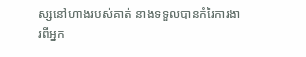ស្សនៅហាងរបស់គាត់ នាងទទួលបានកំរៃការងារពីអ្នក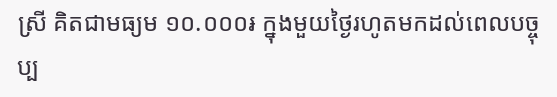ស្រី គិតជាមធ្យម ១០.០០០៛ ក្នុងមួយថ្ងៃរហូតមកដល់ពេលបច្ចុប្ប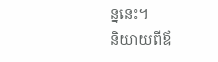ន្ននេះ។
និយាយពីឪ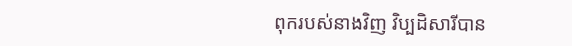ពុករបស់នាងវិញ វិប្បដិសារីបាន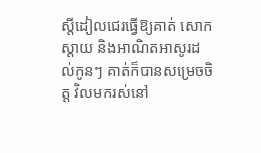ស្តីដៀលជេរធ្វើឱ្យគាត់ សោកស្តាយ និងអាណិតអាសូរដល់កូនៗ គាត់ក៏បានសម្រេចចិត្ត វិលមករស់នៅ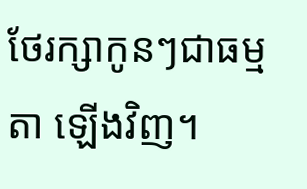ថែរក្សាកូនៗជាធម្មតា ឡើងវិញ។